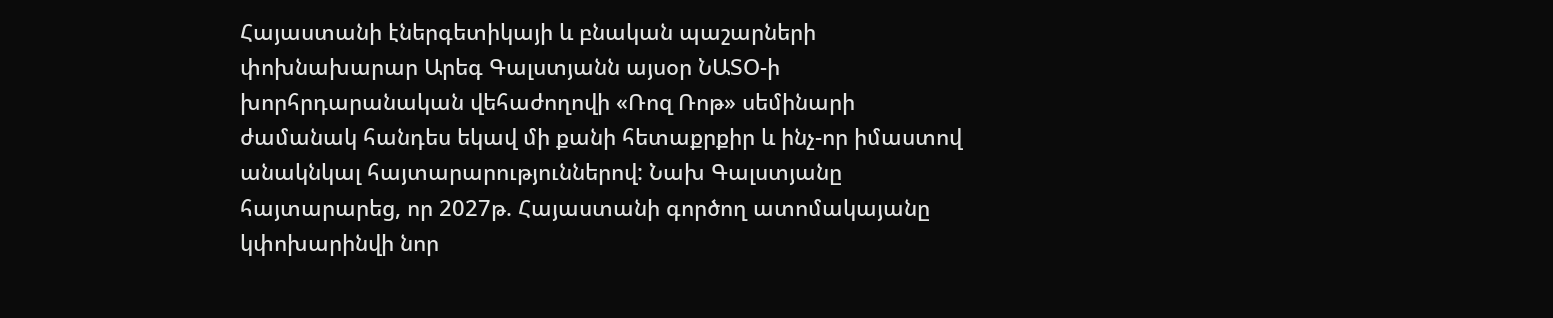Հայաստանի էներգետիկայի և բնական պաշարների փոխնախարար Արեգ Գալստյանն այսօր ՆԱՏՕ-ի խորհրդարանական վեհաժողովի «Ռոզ Ռոթ» սեմինարի ժամանակ հանդես եկավ մի քանի հետաքրքիր և ինչ-որ իմաստով անակնկալ հայտարարություններով: Նախ Գալստյանը հայտարարեց, որ 2027թ. Հայաստանի գործող ատոմակայանը կփոխարինվի նոր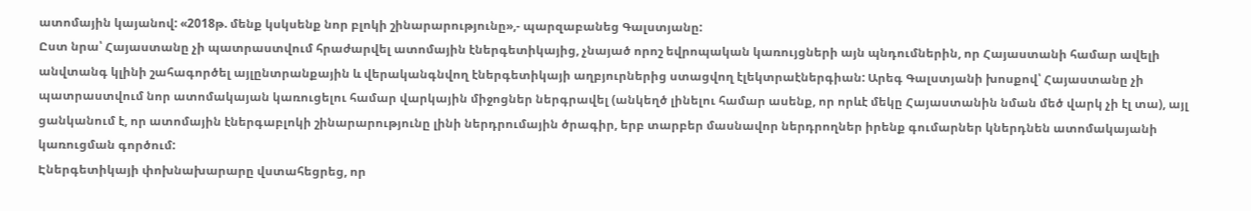ատոմային կայանով: «2018թ. մենք կսկսենք նոր բլոկի շինարարությունը»,- պարզաբանեց Գալստյանը:
Ըստ նրա՝ Հայաստանը չի պատրաստվում հրաժարվել ատոմային էներգետիկայից, չնայած որոշ եվրոպական կառույցների այն պնդումներին, որ Հայաստանի համար ավելի անվտանգ կլինի շահագործել այլընտրանքային և վերականգնվող էներգետիկայի աղբյուրներից ստացվող էլեկտրաէներգիան: Արեգ Գալստյանի խոսքով՝ Հայաստանը չի պատրաստվում նոր ատոմակայան կառուցելու համար վարկային միջոցներ ներգրավել (անկեղծ լինելու համար ասենք, որ որևէ մեկը Հայաստանին նման մեծ վարկ չի էլ տա), այլ ցանկանում է, որ ատոմային էներգաբլոկի շինարարությունը լինի ներդրումային ծրագիր, երբ տարբեր մասնավոր ներդրողներ իրենք գումարներ կներդնեն ատոմակայանի կառուցման գործում:
Էներգետիկայի փոխնախարարը վստահեցրեց, որ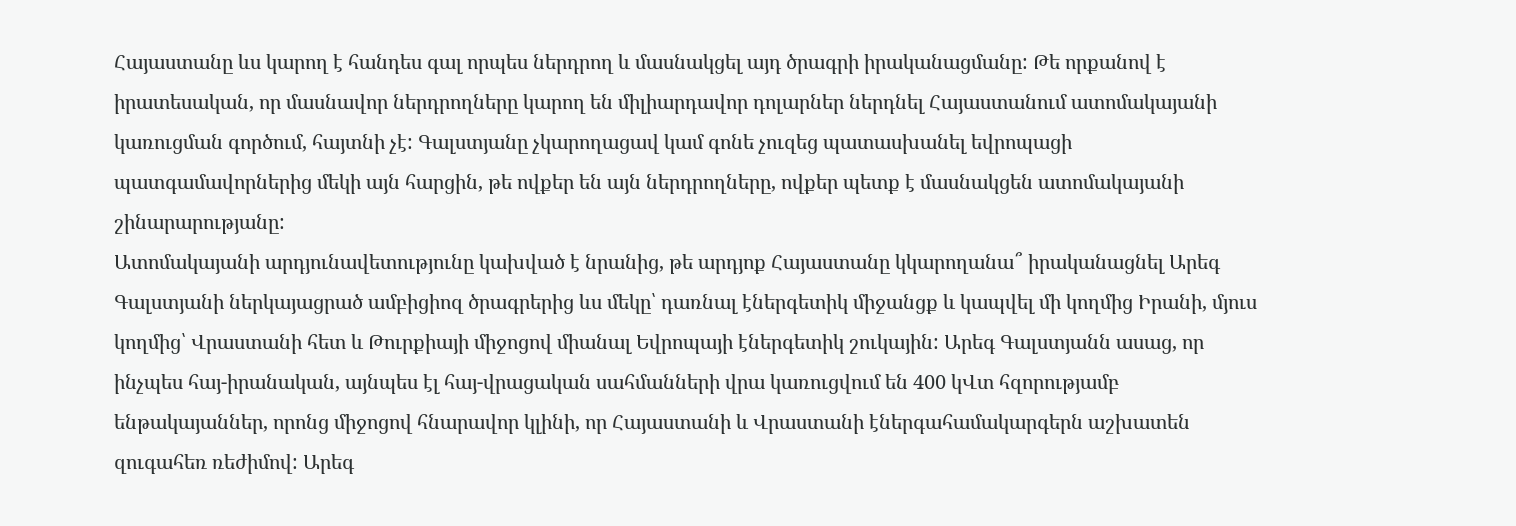Հայաստանը ևս կարող է հանդես գալ որպես ներդրող և մասնակցել այդ ծրագրի իրականացմանը: Թե որքանով է իրատեսական, որ մասնավոր ներդրողները կարող են միլիարդավոր դոլարներ ներդնել Հայաստանում ատոմակայանի կառուցման գործում, հայտնի չէ: Գալստյանը չկարողացավ կամ գոնե չուզեց պատասխանել եվրոպացի պատգամավորներից մեկի այն հարցին, թե ովքեր են այն ներդրողները, ովքեր պետք է մասնակցեն ատոմակայանի շինարարությանը:
Ատոմակայանի արդյունավետությունը կախված է նրանից, թե արդյոք Հայաստանը կկարողանա՞ իրականացնել Արեգ Գալստյանի ներկայացրած ամբիցիոզ ծրագրերից ևս մեկը՝ դառնալ էներգետիկ միջանցք և կապվել մի կողմից Իրանի, մյուս կողմից՝ Վրաստանի հետ և Թուրքիայի միջոցով միանալ Եվրոպայի էներգետիկ շուկային: Արեգ Գալստյանն ասաց, որ ինչպես հայ-իրանական, այնպես էլ հայ-վրացական սահմանների վրա կառուցվում են 400 կՎտ հզորությամբ ենթակայաններ, որոնց միջոցով հնարավոր կլինի, որ Հայաստանի և Վրաստանի էներգահամակարգերն աշխատեն զուգահեռ ռեժիմով: Արեգ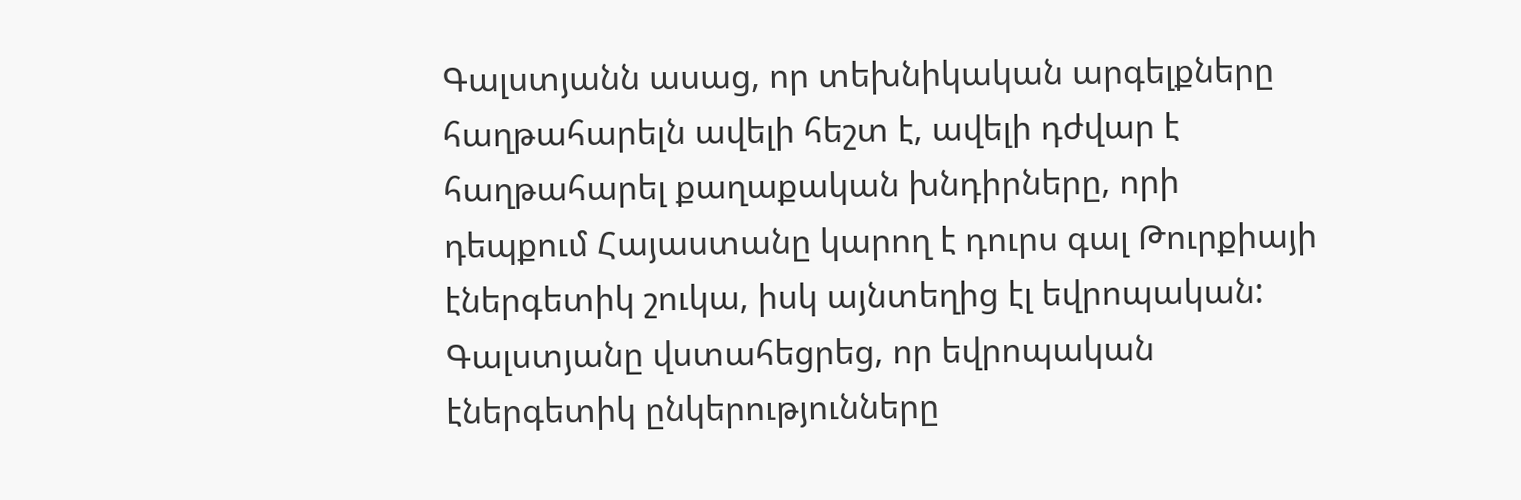Գալստյանն ասաց, որ տեխնիկական արգելքները հաղթահարելն ավելի հեշտ է, ավելի դժվար է հաղթահարել քաղաքական խնդիրները, որի դեպքում Հայաստանը կարող է դուրս գալ Թուրքիայի էներգետիկ շուկա, իսկ այնտեղից էլ եվրոպական: Գալստյանը վստահեցրեց, որ եվրոպական էներգետիկ ընկերությունները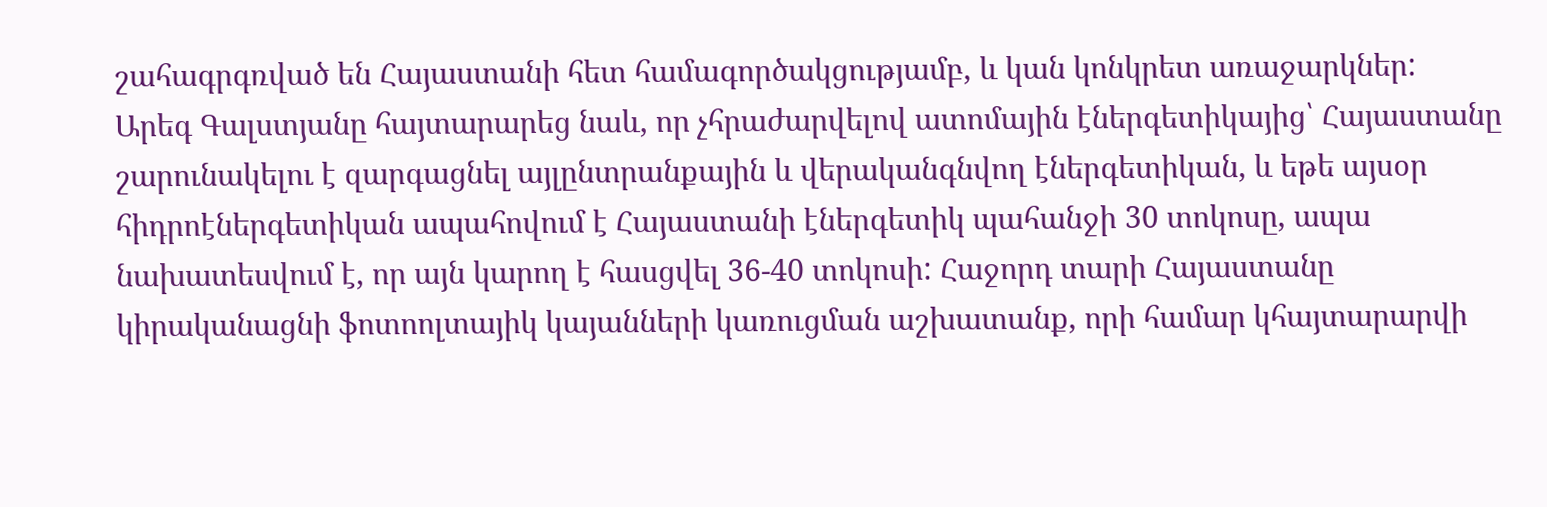շահագրգռված են Հայաստանի հետ համագործակցությամբ, և կան կոնկրետ առաջարկներ:
Արեգ Գալստյանը հայտարարեց նաև, որ չհրաժարվելով ատոմային էներգետիկայից՝ Հայաստանը շարունակելու է զարգացնել այլընտրանքային և վերականգնվող էներգետիկան, և եթե այսօր հիդրոէներգետիկան ապահովում է Հայաստանի էներգետիկ պահանջի 30 տոկոսը, ապա նախատեսվում է, որ այն կարող է հասցվել 36-40 տոկոսի: Հաջորդ տարի Հայաստանը կիրականացնի ֆոտոոլտայիկ կայանների կառուցման աշխատանք, որի համար կհայտարարվի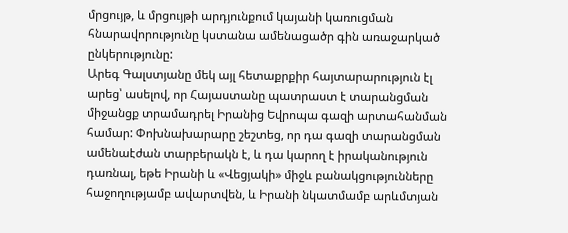մրցույթ, և մրցույթի արդյունքում կայանի կառուցման հնարավորությունը կստանա ամենացածր գին առաջարկած ընկերությունը:
Արեգ Գալստյանը մեկ այլ հետաքրքիր հայտարարություն էլ արեց՝ ասելով, որ Հայաստանը պատրաստ է տարանցման միջանցք տրամադրել Իրանից Եվրոպա գազի արտահանման համար: Փոխնախարարը շեշտեց, որ դա գազի տարանցման ամենաէժան տարբերակն է, և դա կարող է իրականություն դառնալ, եթե Իրանի և «Վեցյակի» միջև բանակցությունները հաջողությամբ ավարտվեն, և Իրանի նկատմամբ արևմտյան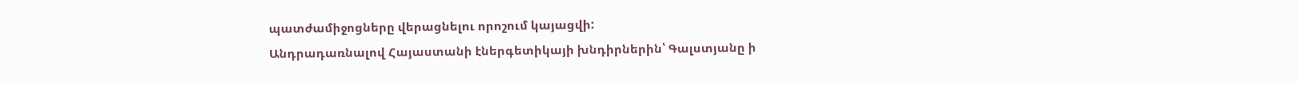պատժամիջոցները վերացնելու որոշում կայացվի:
Անդրադառնալով Հայաստանի էներգետիկայի խնդիրներին՝ Գալստյանը ի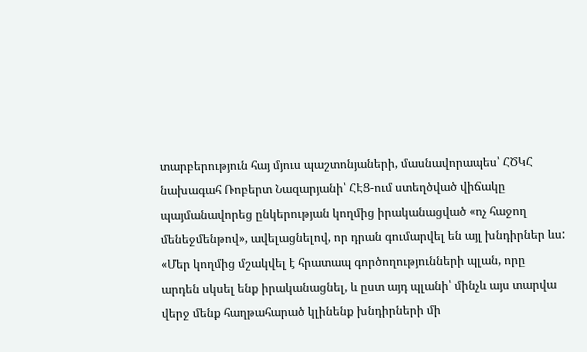տարբերություն հայ մյուս պաշտոնյաների, մասնավորապես՝ ՀԾԿՀ նախագահ Ռոբերտ Նազարյանի՝ ՀԷՑ-ում ստեղծված վիճակը պայմանավորեց ընկերության կողմից իրականացված «ոչ հաջող մենեջմենթով», ավելացնելով, որ դրան գումարվել են այլ խնդիրներ ևս: «Մեր կողմից մշակվել է հրատապ գործողությունների պլան, որը արդեն սկսել ենք իրականացնել, և ըստ այդ պլանի՝ մինչև այս տարվա վերջ մենք հաղթահարած կլինենք խնդիրների մի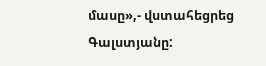մասը»,- վստահեցրեց Գալստյանը: